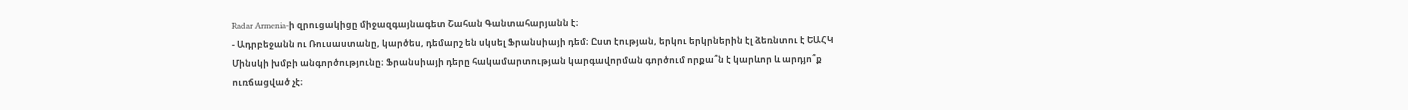Radar Armenia-ի զրուցակիցը միջազգայնագետ Շահան Գանտահարյանն է։
- Ադրբեջանն ու Ռուսաստանը, կարծես, դեմարշ են սկսել Ֆրանսիայի դեմ։ Ըստ էության, երկու երկրներին էլ ձեռնտու է ԵԱՀԿ Մինսկի խմբի անգործությունը։ Ֆրանսիայի դերը հակամարտության կարգավորման գործում որքա՞ն է կարևոր և արդյո՞ք ուռճացված չէ։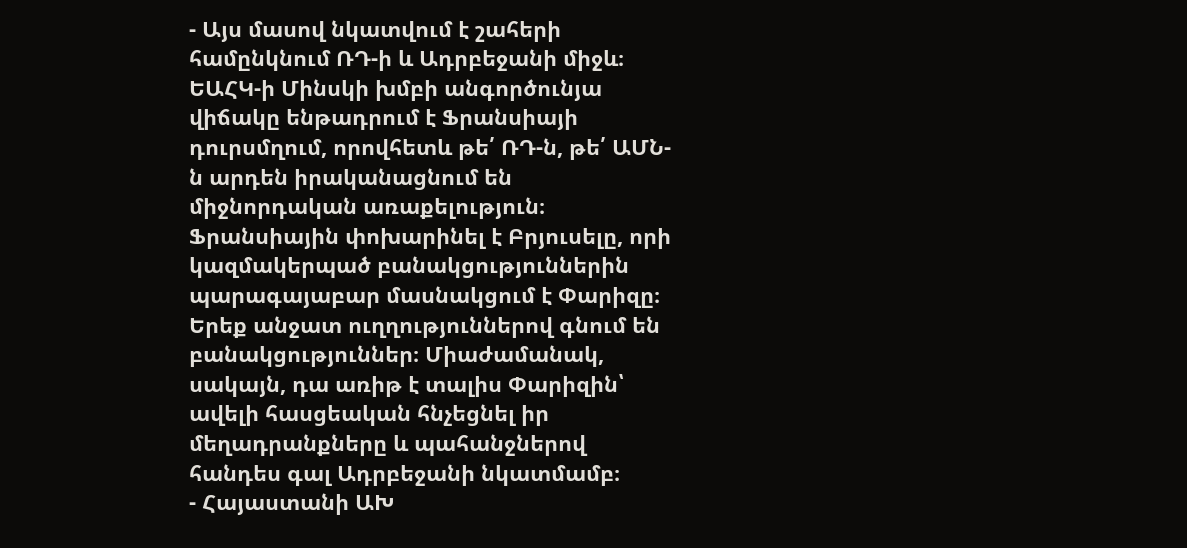- Այս մասով նկատվում է շահերի համընկնում ՌԴ-ի և Ադրբեջանի միջև։ ԵԱՀԿ-ի Մինսկի խմբի անգործունյա վիճակը ենթադրում է Ֆրանսիայի դուրսմղում, որովհետև թե՛ ՌԴ-ն, թե՛ ԱՄՆ-ն արդեն իրականացնում են միջնորդական առաքելություն։ Ֆրանսիային փոխարինել է Բրյուսելը, որի կազմակերպած բանակցություններին պարագայաբար մասնակցում է Փարիզը։ Երեք անջատ ուղղություններով գնում են բանակցություններ։ Միաժամանակ, սակայն, դա առիթ է տալիս Փարիզին՝ ավելի հասցեական հնչեցնել իր մեղադրանքները և պահանջներով հանդես գալ Ադրբեջանի նկատմամբ։
- Հայաստանի ԱԽ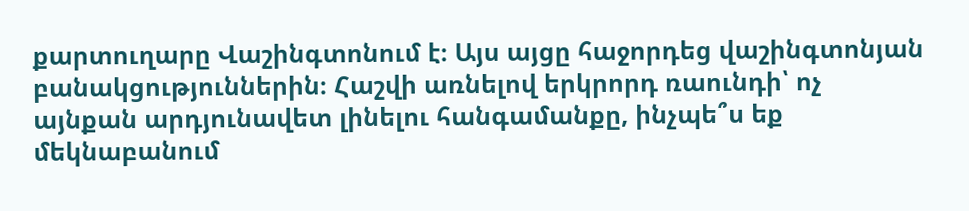քարտուղարը Վաշինգտոնում է։ Այս այցը հաջորդեց վաշինգտոնյան բանակցություններին։ Հաշվի առնելով երկրորդ ռաունդի՝ ոչ այնքան արդյունավետ լինելու հանգամանքը, ինչպե՞ս եք մեկնաբանում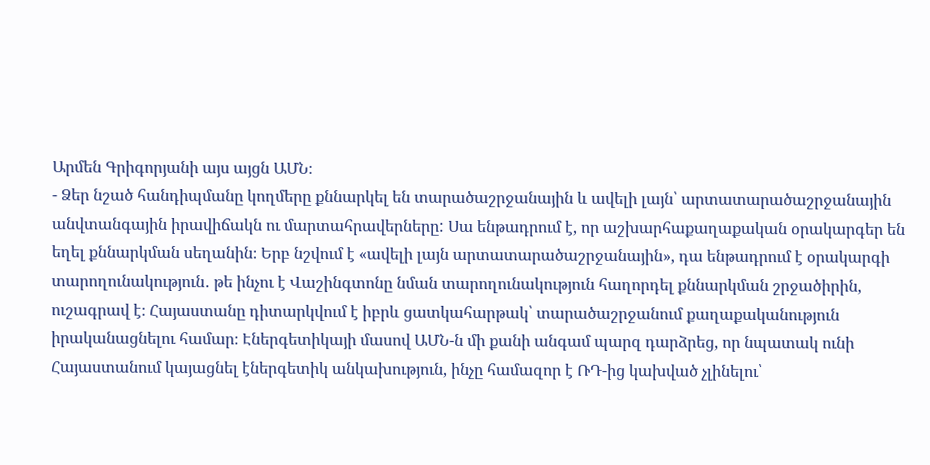Արմեն Գրիգորյանի այս այցն ԱՄՆ։
- Ձեր նշած հանդիպմանը կողմերը քննարկել են տարածաշրջանային և ավելի լայն՝ արտատարածաշրջանային անվտանգային իրավիճակն ու մարտահրավերները: Սա ենթադրում է, որ աշխարհաքաղաքական օրակարգեր են եղել քննարկման սեղանին։ Երբ նշվում է «ավելի լայն արտատարածաշրջանային», դա ենթադրում է օրակարգի տարողունակություն․ թե ինչու է Վաշինգտոնը նման տարողունակություն հաղորդել քննարկման շրջածիրին, ուշագրավ է։ Հայաստանը դիտարկվում է իբրև ցատկահարթակ՝ տարածաշրջանում քաղաքականություն իրականացնելու համար։ Էներգետիկայի մասով ԱՄՆ-ն մի քանի անգամ պարզ դարձրեց, որ նպատակ ունի Հայաստանում կայացնել էներգետիկ անկախություն, ինչը համազոր է ՌԴ-ից կախված չլինելու՝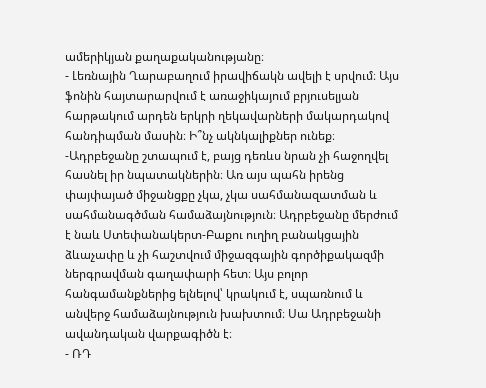ամերիկյան քաղաքականությանը։
- Լեռնային Ղարաբաղում իրավիճակն ավելի է սրվում։ Այս ֆոնին հայտարարվում է առաջիկայում բրյուսելյան հարթակում արդեն երկրի ղեկավարների մակարդակով հանդիպման մասին։ Ի՞նչ ակնկալիքներ ունեք։
-Ադրբեջանը շտապում է, բայց դեռևս նրան չի հաջողվել հասնել իր նպատակներին։ Առ այս պահն իրենց փայփայած միջանցքը չկա, չկա սահմանազատման և սահմանագծման համաձայնություն։ Ադրբեջանը մերժում է նաև Ստեփանակերտ-Բաքու ուղիղ բանակցային ձևաչափը և չի հաշտվում միջազգային գործիքակազմի ներգրավման գաղափարի հետ։ Այս բոլոր հանգամանքներից ելնելով՝ կրակում է, սպառնում և անվերջ համաձայնություն խախտում։ Սա Ադրբեջանի ավանդական վարքագիծն է։
- ՌԴ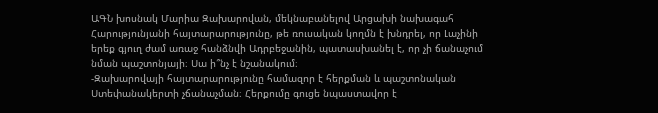ԱԳՆ խոսնակ Մարիա Զախարովան, մեկնաբանելով Արցախի նախագահ Հարությունյանի հայտարարությունը, թե ռուսական կողմն է խնդրել, որ Լաչինի երեք գյուղ ժամ առաջ հանձնվի Ադրբեջանին, պատասխանել է, որ չի ճանաչում նման պաշտոնյայի։ Սա ի՞նչ է նշանակում։
-Զախարովայի հայտարարությունը համազոր է հերքման և պաշտոնական Ստեփանակերտի չճանաչման։ Հերքումը գուցե նպաստավոր է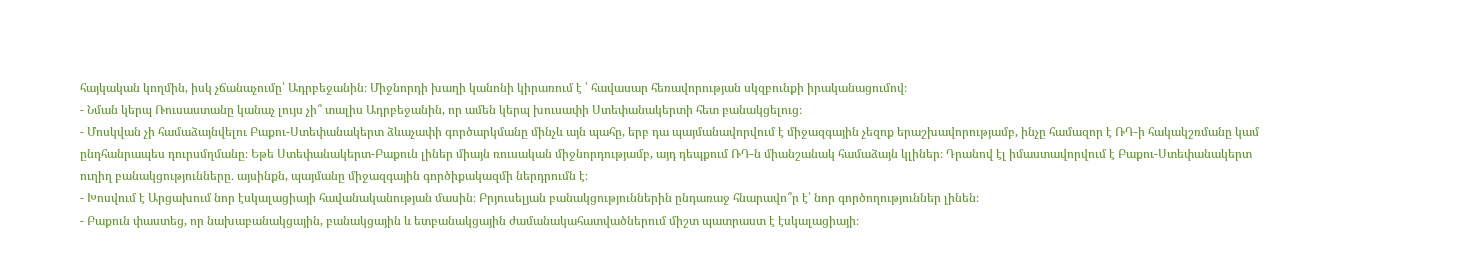հայկական կողմին, իսկ չճանաչումը՝ Ադրբեջանին։ Միջնորդի խաղի կանոնի կիրառում է ՝ հավասար հեռավորության սկզբունքի իրականացումով։
- Նման կերպ Ռուսաստանը կանաչ լույս չի՞ տալիս Ադրբեջանին, որ ամեն կերպ խուսափի Ստեփանակերտի հետ բանակցելուց։
- Մոսկվան չի համաձայնվելու Բաքու-Ստեփանակերտ ձևաչափի գործարկմանը մինչև այն պահը, երբ դա պայմանավորվում է միջազգային չեզոք երաշխավորությամբ, ինչը համազոր է ՌԴ-ի հակակշռմանը կամ ընդհանրապես դուրսմղմանը։ Եթե Ստեփանակերտ-Բաքուն լիներ միայն ռուսական միջնորդությամբ, այդ դեպքում ՌԴ-ն միանշանակ համաձայն կլիներ։ Դրանով էլ իմաստավորվում է Բաքու-Ստեփանակերտ ուղիղ բանակցությունները․ այսինքն, պայմանը միջազգային գործիքակազմի ներդրումն է։
- Խոսվում է Արցախում նոր էսկալացիայի հավանականության մասին։ Բրյուսելյան բանակցություններին ընդառաջ հնարավո՞ր է՝ նոր գործողություններ լինեն։
- Բաքուն փաստեց, որ նախաբանակցային, բանակցային և ետբանակցային ժամանակահատվածներում միշտ պատրաստ է էսկալացիայի։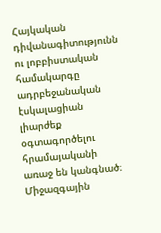Հայկական դիվանագիտությունն ու լոբբիստական համակարգը ադրբեջանական էսկալացիան լիարժեք օգտագործելու հրամայականի առաջ են կանգնած։ Միջազգային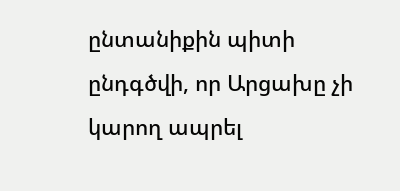ընտանիքին պիտի ընդգծվի, որ Արցախը չի կարող ապրել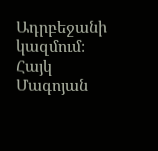Ադրբեջանի կազմում։
Հայկ Մագոյան